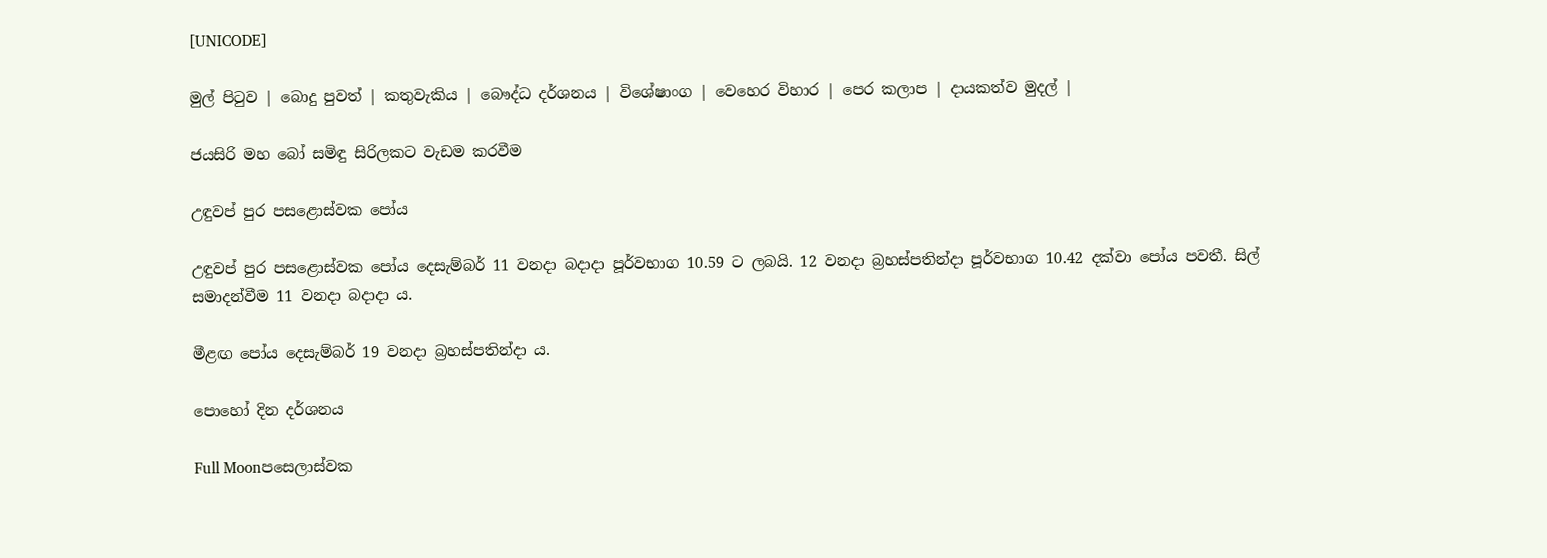[UNICODE]

මුල් පිටුව | බොදු පුවත් | කතුවැකිය | බෞද්ධ දර්ශනය | විශේෂාංග | වෙහෙර විහාර | පෙර කලාප | දායකත්ව මුදල් |

ජයසිරි මහ බෝ සමිඳු සිරිලකට වැඩම කරවීම

උඳුවප් පුර පසළොස්වක පෝය

උඳුවප් පුර පසළොස්වක පෝය දෙසැම්බර් 11 වනදා බදාදා පූර්වභාග 10.59 ට ලබයි. 12 වනදා බ්‍රහස්පතින්දා පූර්වභාග 10.42 දක්වා පෝය පවතී. සිල් සමාදන්වීම 11 වනදා බදාදා ය.

මීළඟ පෝය දෙසැම්බර් 19 වනදා බ්‍රහස්පතින්දා ය.

පොහෝ දින දර්ශනය

Full Moonපසෙලාස්වක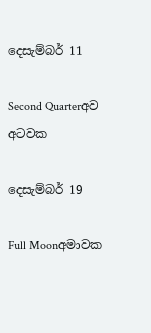දෙසැම්බර් 11

Second Quarterඅව අටවක

දෙසැම්බර් 19

Full Moonඅමාවක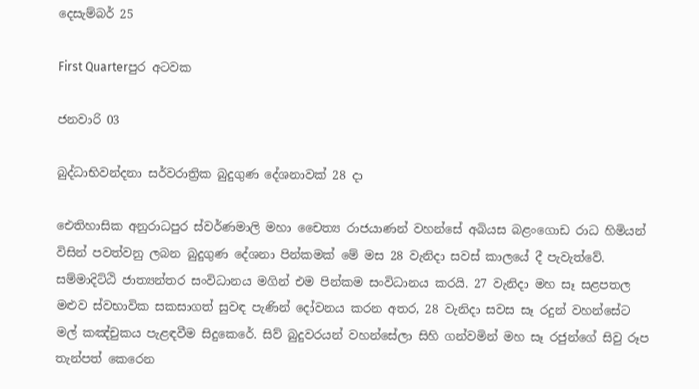දෙසැම්බර් 25

First Quarterපුර අටවක

ජනවාරි 03

බුද්ධාභිවන්දනා සර්වරාත්‍රික බුදුගුණ දේශනාවක් 28 දා

ඓතිහාසික අනුරාධපුර ස්වර්ණමාලි මහා චෛත්‍ය රාජයාණන් වහන්සේ අබියස බළංගොඩ රාධ හිමියන් විසින් පවත්වනු ලබන බුදුගුණ දේශනා පින්කමක් මේ මස 28 වැනිදා සවස් කාලයේ දී පැවැත්වේ. සම්මාදිට්ඨි ජාත්‍යන්තර සංවිධානය මගින් එම පින්කම සංවිධානය කරයි. 27 වැනිදා මහ සෑ සළපතල මළුව ස්වභාවික සකසාගත් සුවඳ පැණින් දෝවනය කරන අතර, 28 වැනිදා සවස සෑ රදුන් වහන්සේට මල් කඤ්චුකය පැළඳවීම සිදුකෙරේ. සිව් බුදුවරයන් වහන්සේලා සිහි ගන්වමින් මහ සෑ රජුන්ගේ සිවු රූප තැන්පත් කෙරෙන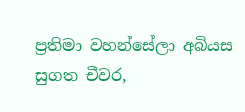ප්‍රතිමා වහන්සේලා අබියස සුගත චීවර,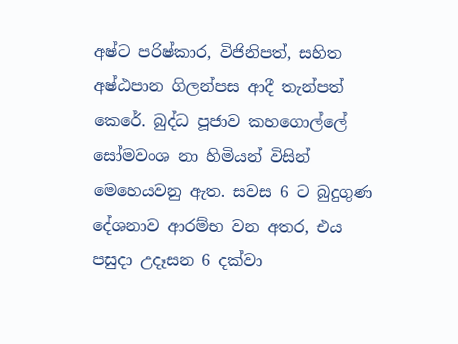අෂ්ට පරිෂ්කාර, විජිනිපත්, සහිත අෂ්ඨපාන ගිලන්පස ආදී තැන්පත් කෙරේ. බුද්ධ පූජාව කහගොල්ලේ සෝමවංශ නා හිමියන් විසින් මෙහෙයවනු ඇත. සවස 6 ට බුදුගුණ දේශනාව ආරම්භ වන අතර, එය පසුදා උදෑසන 6 දක්වා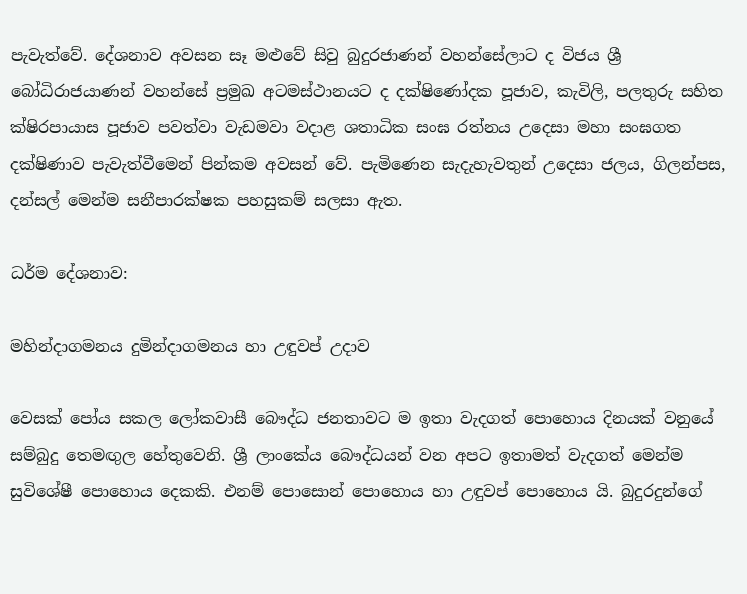පැවැත්වේ. දේශනාව අවසන සෑ මළුවේ සිවු බුදුරජාණන් වහන්සේලාට ද විජය ශ්‍රී බෝධිරාජයාණන් වහන්සේ ප්‍රමුඛ අටමස්ථානයට ද දක්ෂිණෝදක පූජාව, කැවිලි, පලතුරු සහිත ක්ෂිරපායාස පූජාව පවත්වා වැඩමවා වදාළ ශතාධික සංඝ රත්නය උදෙසා මහා සංඝගත දක්ෂිණාව පැවැත්වීමෙන් පින්කම අවසන් වේ. පැමිණෙන සැදැහැවතුන් උදෙසා ජලය, ගිලන්පස, දන්සල් මෙන්ම සනීපාරක්ෂක පහසුකම් සලසා ඇත.

ධර්ම දේශනාව:

මහින්දාගමනය දුමින්දාගමනය හා උඳුවප් උදාව

වෙසක් පෝය සකල ලෝකවාසී බෞද්ධ ජනතාවට ම ඉතා වැදගත් පොහොය දිනයක් වනුයේ සම්බුදු තෙමඟුල හේතුවෙනි. ශ්‍රී ලාංකේය බෞද්ධයන් වන අපට ඉතාමත් වැදගත් මෙන්ම සුවිශේෂී පොහොය දෙකකි. එනම් පොසොන් පොහොය හා උඳුවප් පොහොය යි. බුදුරදුන්ගේ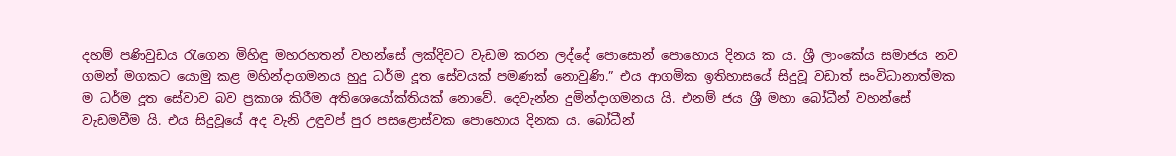දහම් පණිවුඩය රැගෙන මිහිඳු මහරහතන් වහන්සේ ලක්දිවට වැඩම කරන ලද්දේ පොසොන් පොහොය දිනය ක ය. ශ්‍රී ලාංකේය සමාජය නව ගමන් මගකට යොමු කළ මහින්දාගමනය හුදු ධර්ම දූත සේවයක් පමණක් නොවුණි.” එය ආගමික ඉතිහාසයේ සිදුවූ වඩාත් සංවිධානාත්මක ම ධර්ම දූත සේවාව බව ප්‍රකාශ කිරීම අතිශෙයෝක්තියක් නොවේ. දෙවැන්න දුමින්දාගමනය යි. එනම් ජය ශ්‍රී මහා බෝධීන් වහන්සේ වැඩමවීම යි. එය සිදුවූයේ අද වැනි උඳුවප් පුර පසළොස්වක පොහොය දිනක ය. බෝධීන්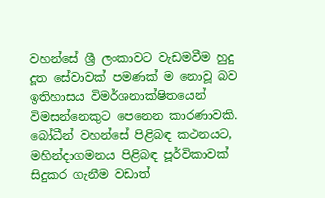වහන්සේ ශ්‍රී ලංකාවට වැඩමවීම හුදු දූත සේවාවක් පමණක් ම නොවූ බව ඉතිහාසය විමර්ශනාක්ෂිතයෙන් විමසන්නෙකුට පෙනෙන කාරණාවකි. බෝධීන් වහන්සේ පිළිබඳ කථනයට, මහින්දාගමනය පිළිබඳ පූර්විකාවක් සිදුකර ගැනීම වඩාත්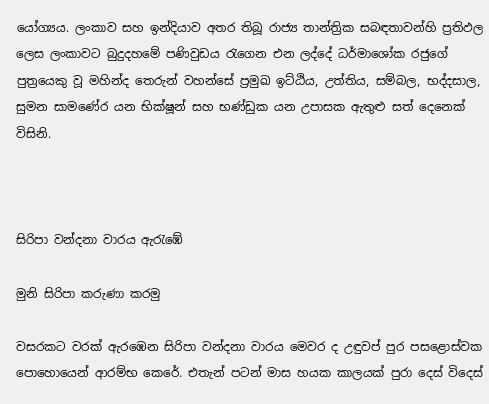යෝග්‍යය. ලංකාව සහ ඉන්දියාව අතර තිබූ රාජ්‍ය තාන්ත්‍රික සබඳතාවන්හි ප්‍රතිඵල ලෙස ලංකාවට බුදුදහමේ පණිවුඩය රැගෙන එන ලද්දේ ධර්මාශෝක රජුගේ පුත්‍රයෙකු වූ මහින්ද තෙරුන් වහන්සේ ප්‍රමුඛ ඉට්ඨිය, උත්තිය, සම්බල, භද්දසාල, සුමන සාමණේර යන භික්ෂූන් සහ භණ්ඩුක යන උපාසක ඇතුළු සත් දෙනෙක් විසිනි.



සිරිපා වන්දනා වාරය ඇරැඹේ

මුනි සිරිපා කරුණා කරමු

වසරකට වරක් ඇරඹෙන සිරිපා වන්දනා වාරය මෙවර ද උඳුවප් පුර පසළොස්වක පොහොයෙන් ආරම්භ කෙරේ. එතැන් පටන් මාස හයක කාලයක් පුරා දෙස් විදෙස්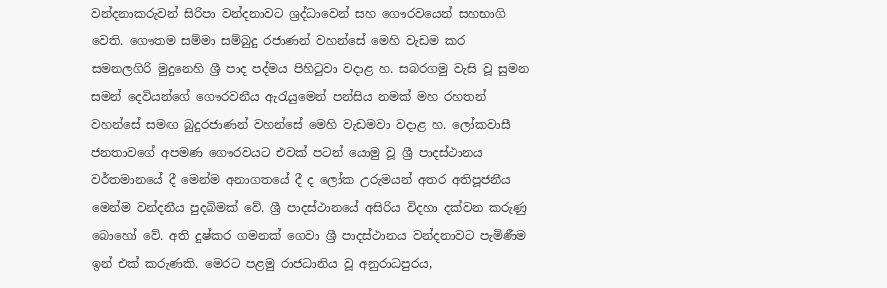වන්දනාකරුවන් සිරිපා වන්දනාවට ශ්‍රද්ධාවෙන් සහ ගෞරවයෙන් සහභාගි වෙති. ගෞතම සම්මා සම්බුදු රජාණන් වහන්සේ මෙහි වැඩම කර සමනලගිරි මුදුනෙහි ශ්‍රී පාද පද්මය පිහිටුවා වදාළ හ. සබරගමු වැසි වූ සුමන සමන් දෙවියන්ගේ ගෞරවනීය ඇරැයුමෙන් පන්සිය නමක් මහ රහතන් වහන්සේ සමඟ බුදුරජාණන් වහන්සේ මෙහි වැඩමවා වදාළ හ. ලෝකවාසී ජනතාවගේ අපමණ ගෞරවයට එවක් පටන් යොමු වූ ශ්‍රී පාදස්ථානය වර්තමානයේ දී මෙන්ම අනාගතයේ දී ද ලෝක උරුමයන් අතර අතිපූජනීය මෙන්ම වන්දනීය පුදබිමක් වේ. ශ්‍රී පාදස්ථානයේ අසිරිය විදහා දක්වන කරුණු බොහෝ වේ. අති දුෂ්කර ගමනක් ගෙවා ශ්‍රී පාදස්ථානය වන්දනාවට පැමිණීම ඉන් එක් කරුණකි. මෙරට පළමු රාජධානිය වූ අනුරාධපුරය,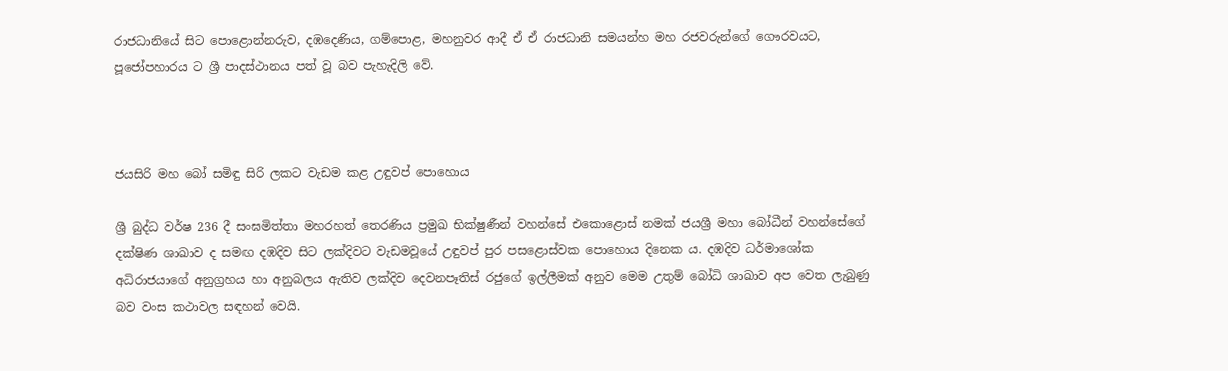රාජධානියේ සිට පොළොන්නරුව, දඹදෙණිය, ගම්පොළ, මහනුවර ආදී ඒ ඒ රාජධානි සමයන්හ මහ රජවරුන්ගේ ගෞරවයට, පූජෝපහාරය ට ශ්‍රී පාදස්ථානය පත් වූ බව පැහැදිලි වේ.



ජයසිරි මහ බෝ සමිඳු සිරි ලකට වැඩම කළ උඳුවප් පොහොය

ශ්‍රී බුද්ධ වර්ෂ 236 දී සංඝමිත්තා මහරහත් තෙරණිය ප්‍රමුඛ භික්ෂුණීන් වහන්සේ එකොළොස් නමක් ජයශ්‍රී මහා බෝධීන් වහන්සේගේ දක්ෂිණ ශාඛාව ද සමඟ දඹදිව සිට ලක්දිවට වැඩමවූයේ උඳුවප් පුර පසළොස්වක පොහොය දිනෙක ය. දඹදිව ධර්මාශෝක අධිරාජයාගේ අනුග්‍රහය හා අනුබලය ඇතිව ලක්දිව දෙවනපෑතිස් රජුගේ ඉල්ලීමක් අනුව මෙම උතුම් බෝධි ශාඛාව අප වෙත ලැබුණු බව වංස කථාවල සඳහන් වෙයි.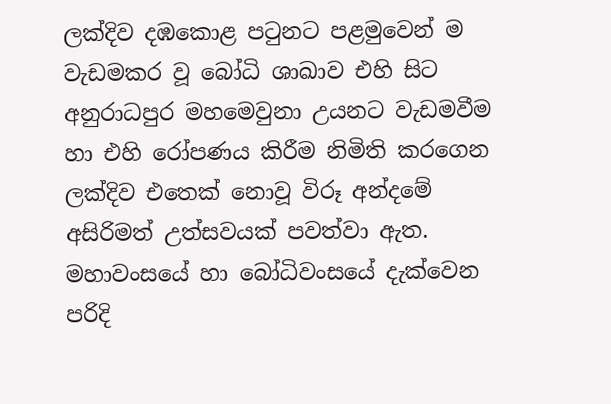ලක්දිව දඹකොළ පටුනට පළමුවෙන් ම වැඩමකර වූ බෝධි ශාඛාව එහි සිට අනුරාධපුර මහමෙවුනා උයනට වැඩමවීම හා එහි රෝපණය කිරීම නිමිති කරගෙන ලක්දිව එතෙක් නොවූ විරූ අන්දමේ අසිරිමත් උත්සවයක් පවත්වා ඇත. මහාවංසයේ හා බෝධිවංසයේ දැක්වෙන පරිදි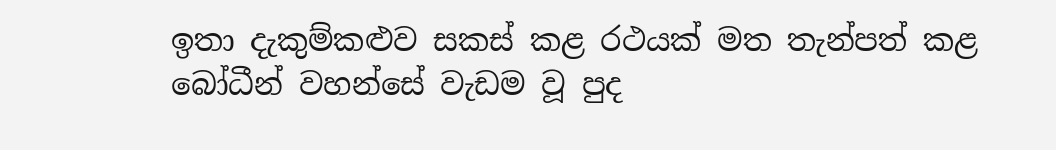ඉතා දැකුම්කළුව සකස් කළ රථයක් මත තැන්පත් කළ බෝධීන් වහන්සේ වැඩම වූ පුද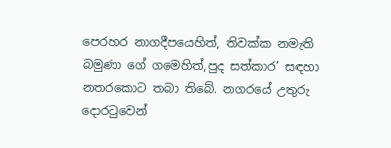පෙරහර නාගදීපයෙහිත්, තිවක්ක නමැති බමුණා ගේ ගමෙහිත්,පුද සත්කාර’ සඳහා නතරකොට තබා තිබේ. නගරයේ උතුරු දොරටුවෙන්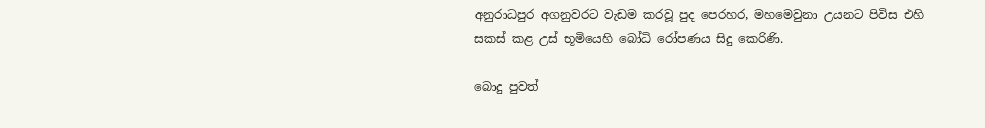අනුරාධපුර අගනුවරට වැඩම කරවූ පුද පෙරහර, මහමෙවුනා උයනට පිවිස එහි සකස් කළ උස් භූමියෙහි බෝධි රෝපණය සිදු කෙරිණි.

බොදු පුවත්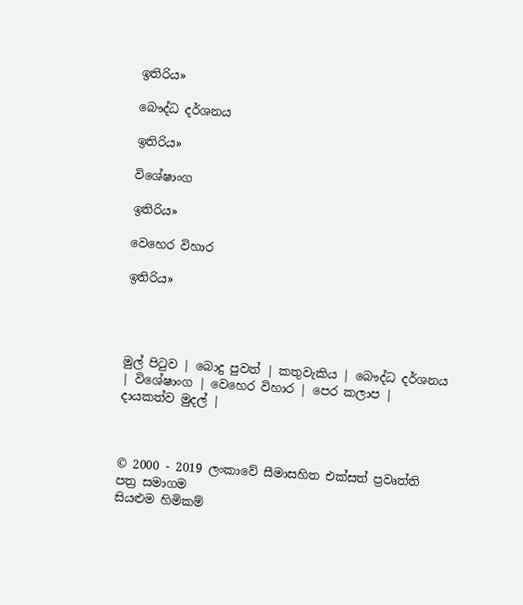ඉතිරිය»

බෞද්ධ දර්ශනය

ඉතිරිය»

විශේෂාංග

ඉතිරිය»

වෙහෙර විහාර

ඉතිරිය»




මුල් පිටුව | බොදු පුවත් | කතුවැකිය | බෞද්ධ දර්ශනය | විශේෂාංග | වෙහෙර විහාර | පෙර කලාප | දායකත්ව මුදල් |



© 2000 - 2019 ලංකාවේ සීමාසහිත එක්සත් ප්‍රවෘත්ති පත්‍ර සමාගම
සියළුම හිමිකම්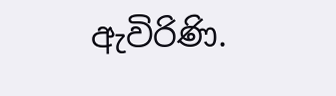ඇවිරිණි.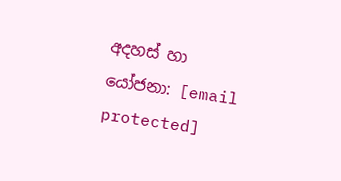අදහස් හා යෝජනා: [email protected]